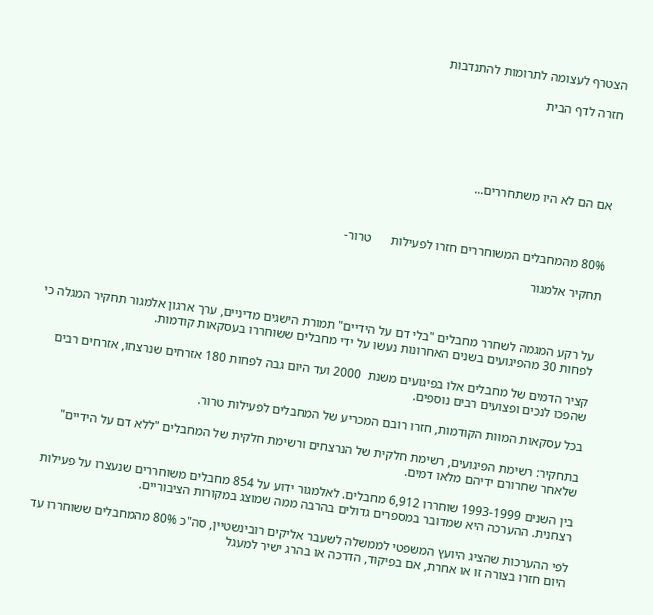הצטרף לעצומה לתרומות להתנדבות

חזרה לדף הבית





אם הם לא היו משתחררים...



80% מהמחבלים המשוחררים חזרו לפעילות      טרור-

תחקיר אלמגור



על רקע המגמה לשחרר מחבלים "בלי דם על הידיים" תמורת הישגים מדיניים, ערך ארגון אלמגור תחקיר המגלה כי לפחות 30 מהפיגועים בשנים האחרונות נעשו על ידי מחבלים ששוחררו בעסקאות קודמות.

קציר הדמים של מחבלים אלו בפיגועים משנת  2000 ועד היום גבה לפחות 180 אזרחים שנרצחו, אזרחים רבים שהפכו לנכים ופצועים רבים נוספים.

בכל עסקאות המוות הקודמות, חזרו רובם המכריע של המחבלים לפעילות טרור.

בתחקיר: רשימת הפיגועים, רשימת חלקית של הנרצחים ורשימת חלקית של המחבלים "ללא דם על הידיים" שלאחר שחרורם ידיהם מלאו דמים.

בין השנים 1993-1999 שוחררו 6,912 מחבלים. לאלמגור ידוע על 854 מחבלים משוחררים שנעצרו על פעילות רצחנית. ההערכה היא שמדובר במספרים גדולים בהרבה ממה שמוצג במקורות הציבוריים.

לפי ההערכות שהציג היועץ המשפטי לממשלה לשעבר אליקים רובינשטיין, סה"כ 80% מהמחבלים ששוחררו עד היום חזרו בצורה זו או אחרת, אם בפיקוד, הדרכה או בהרג ישיר למעגל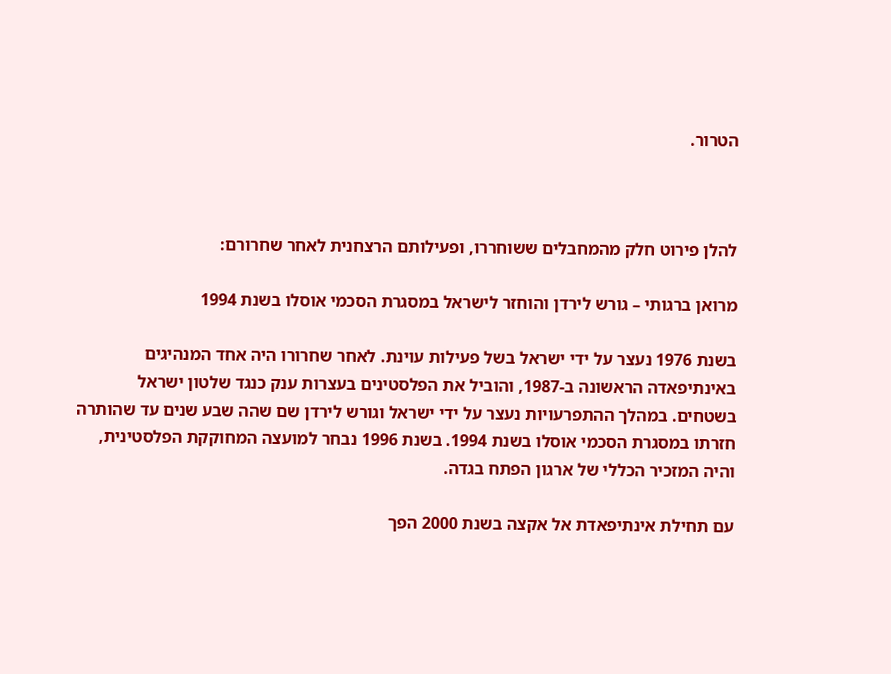הטרור.



להלן פירוט חלק מהמחבלים ששוחררו, ופעילותם הרצחנית לאחר שחרורם:

מרואן ברגותי – גורש לירדן והוחזר לישראל במסגרת הסכמי אוסלו בשנת 1994

בשנת 1976 נעצר על ידי ישראל בשל פעילות עוינת. לאחר שחרורו היה אחד המנהיגים באינתיפאדה הראשונה ב-1987, והוביל את הפלסטינים בעצרות ענק כנגד שלטון ישראל בשטחים. במהלך ההתפרעויות נעצר על ידי ישראל וגורש לירדן שם שהה שבע שנים עד שהותרה חזרתו במסגרת הסכמי אוסלו בשנת 1994. בשנת 1996 נבחר למועצה המחוקקת הפלסטינית, והיה המזכיר הכללי של ארגון הפתח בגדה.

עם תחילת אינתיפאדת אל אקצה בשנת 2000 הפך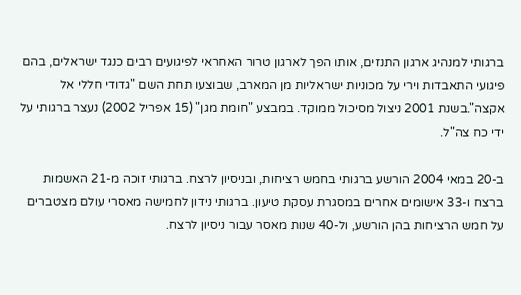ברגותי למנהיג ארגון התנזים, אותו הפך לארגון טרור האחראי לפיגועים רבים כנגד ישראלים, בהם פיגועי התאבדות וירי על מכוניות ישראליות מן המארב, שבוצעו תחת השם "גדודי חללי אל אקצה".בשנת 2001 ניצול מסיכול ממוקד. במבצע "חומת מגן" (15 אפריל 2002) נעצר ברגותי על ידי כח צה"ל.

ב-20 במאי 2004 הורשע ברגותי בחמש רציחות, ובניסיון לרצח. ברגותי זוכה מ-21 האשמות ברצח ו-33 אישומים אחרים במסגרת עסקת טיעון. ברגותי נידון לחמישה מאסרי עולם מצטברים על חמש הרציחות בהן הורשע, ול-40 שנות מאסר עבור ניסיון לרצח.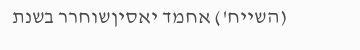(השייח') אחמד יאסיןשוחרר בשנת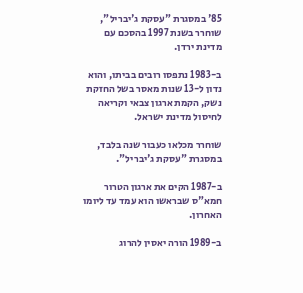85' במסגרת "עסקת ג'יבריל", שוחרר בשנת 1997 בהסכם עם מדינת ירדן.

ב-1983 נתפסו רובים בביתו, והוא נדון ל-13 שנות מאסר בשל החזקת נשק, הקמת ארגון צבאי וקריאה לחיסול מדינת ישראל.

שוחרר מכלאו כעבור שנה בלבד, במסגרת "עסקת ג'יבריל".

ב-1987 הקים את ארגון הטרור חמא"ס שבראשו הוא עמד עד ליומו האחרון.

ב-1989 הורה יאסין להרוג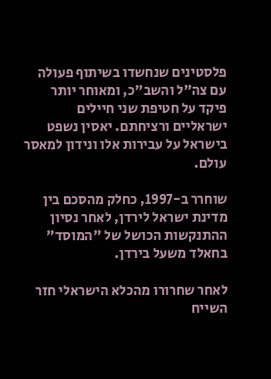פלסטינים שנחשדו בשיתוף פעולה עם צה"ל והשב"כ, ומאוחר יותר פיקד על חטיפת שני חיילים ישראליים ורציחתם. יאסין נשפט בישראל על עבירות אלו ונידון למאסר עולם.

שוחרר ב-1997, כחלק מהסכם בין מדינת ישראל לירדן, לאחר נסיון ההתנקשות הכושל של "המוסד" בחאלד משעל בירדן.

לאחר שחרורו מהכלא הישראלי חזר השייח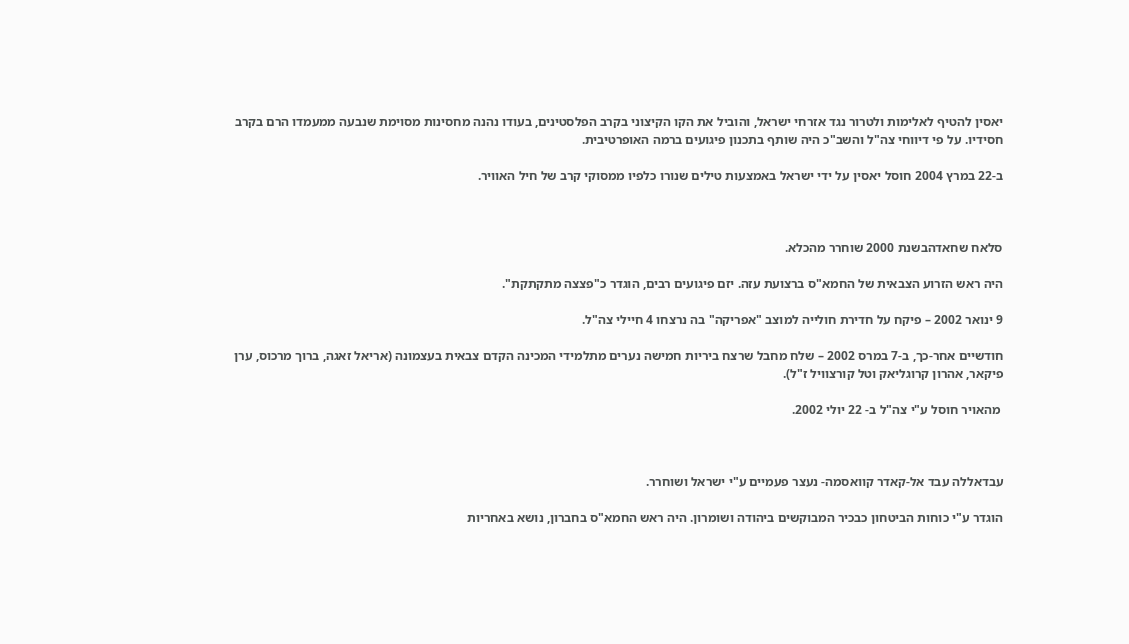יאסין להטיף לאלימות ולטרור נגד אזרחי ישראל, והוביל את הקו הקיצוני בקרב הפלסטינים, בעודו נהנה מחסינות מסוימת שנבעה ממעמדו הרם בקרב חסידיו. על פי דיווחי צה"ל והשב"כ היה שותף בתכנון פיגועים ברמה האופרטיבית.

ב-22 במרץ 2004 חוסל יאסין על ידי ישראל באמצעות טילים שנורו כלפיו ממסוקי קרב של חיל האוויר.



סלאח שחאדהבשנת 2000 שוחרר מהכלא.

היה ראש הזרוע הצבאית של החמא"ס ברצועת עזה. יזם פיגועים רבים, הוגדר כ"פצצה מתקתקת".

9 ינואר 2002 – פיקח על חדירת חולייה למוצב "אפריקה" בה נרצחו 4 חיילי צה"ל.

חודשיים אחר-כך, ב-7 במרס 2002 – שלח מחבל שרצח ביריות חמישה נערים מתלמידי המכינה הקדם צבאית בעצמונה (אריאל זאגה, ברוך מרכוס, ערן פיקאר, אהרון קרוגליאק וטל קורצוויל ז"ל).

 מהאויר חוסל ע"י צה"ל ב- 22 יולי 2002.



עבדאללה עבד אל-קאדר קוואסמה- נעצר פעמיים ע"י ישראל ושוחרר.

הוגדר ע"י כוחות הביטחון כבכיר המבוקשים ביהודה ושומרון. היה ראש החמא"ס בחברון, נושא באחריות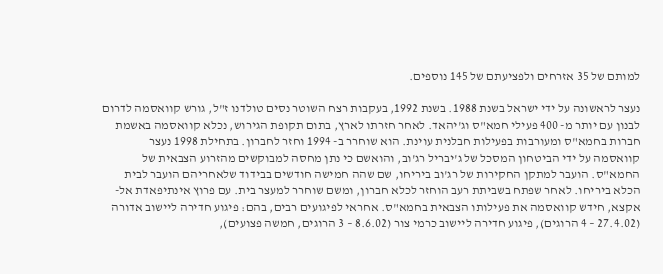למותם של 35 אזרחים ולפציעתם של 145 נוספים.

נעצר לראשונה על ידי ישראל בשנת 1988. בשנת 1992, בעקבות רצח השוטר נסים טולדנו ז"ל, גורש קוואסמה לדרום לבנון עם יותר מ- 400 פעילי חמא"ס וג'יהאד. לאחר חזרתו לארץ, בתום תקופת הגירוש, נכלא קוואסמה באשמת חברות בחמא"ס ומעורבות בפעילות חבלנית עוינת. הוא שוחרר ב- 1994 וחזר לחברון. בתחילת 1998 נעצר קוואסמה על ידי הביטחון המסכל של ג'יבריל רג'וב, והואשם כי נתן מחסה למבוקשים מהזרוע הצבאית של החמא"ס. הועבר למתקן החקירות של רג'וב ביריחו, שם שהה חמישה חודשים בבידוד שלאחריהם הועבר לבית הכלא ביריחו. לאחר שפתח בשביתת רעב הוחזר לכלא חברון, ומשם שוחרר למעצר בית. עם פרוץ אינתיפאדת אל- אקצא, חידש קוואסמה את פעילותו הצבאית בחמא"ס. אחראי לפיגועים רבים, בהם: פיגוע חדירה ליישוב אדורה (27.4.02 – 4 הרוגים), פיגוע חדירה ליישוב כרמי צור (8.6.02 – 3 הרוגים, חמשה פצועים),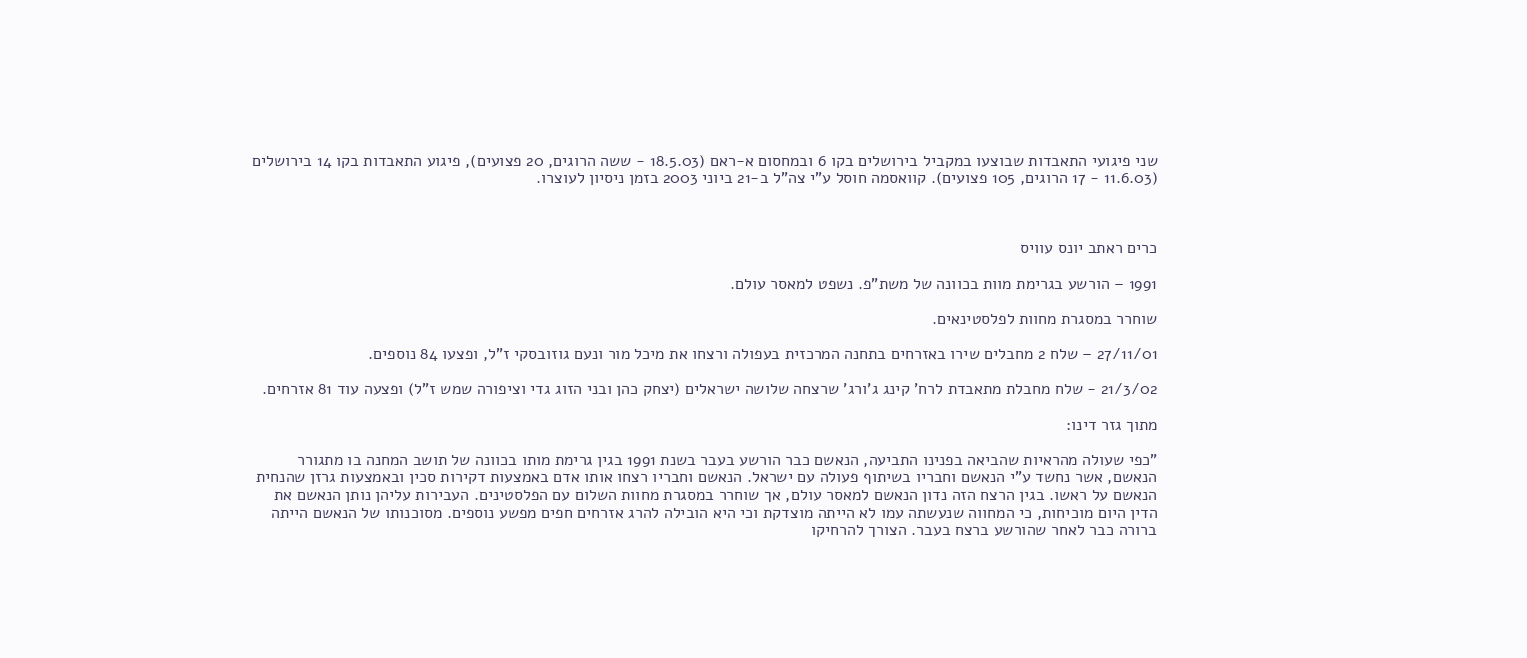שני פיגועי התאבדות שבוצעו במקביל בירושלים בקו 6 ובמחסום א-ראם (18.5.03 - ששה הרוגים, 20 פצועים), פיגוע התאבדות בקו 14 בירושלים (11.6.03 - 17 הרוגים, 105 פצועים). קוואסמה חוסל ע"י צה"ל ב-21 ביוני 2003 בזמן ניסיון לעוצרו.



כרים ראתב יונס עוויס

1991 – הורשע בגרימת מוות בכוונה של משת"פ. נשפט למאסר עולם.

שוחרר במסגרת מחוות לפלסטינאים.

27/11/01 – שלח 2 מחבלים שירו באזרחים בתחנה המרכזית בעפולה ורצחו את מיכל מור ונעם גוזובסקי ז"ל, ופצעו 84 נוספים.

21/3/02 - שלח מחבלת מתאבדת לרח' קינג ג'ורג' שרצחה שלושה ישראלים (יצחק כהן ובני הזוג גדי וציפורה שמש ז"ל) ופצעה עוד 81 אזרחים.

מתוך גזר דינו:

"כפי שעולה מהראיות שהביאה בפנינו התביעה, הנאשם כבר הורשע בעבר בשנת 1991 בגין גרימת מותו בכוונה של תושב המחנה בו מתגורר הנאשם, אשר נחשד ע"י הנאשם וחבריו בשיתוף פעולה עם ישראל. הנאשם וחבריו רצחו אותו אדם באמצעות דקירות סכין ובאמצעות גרזן שהנחית הנאשם על ראשו. בגין הרצח הזה נדון הנאשם למאסר עולם, אך שוחרר במסגרת מחוות השלום עם הפלסטינים. העבירות עליהן נותן הנאשם את הדין היום מוכיחות, כי המחווה שנעשתה עמו לא הייתה מוצדקת וכי היא הובילה להרג אזרחים חפים מפשע נוספים. מסוכנותו של הנאשם הייתה ברורה כבר לאחר שהורשע ברצח בעבר. הצורך להרחיקו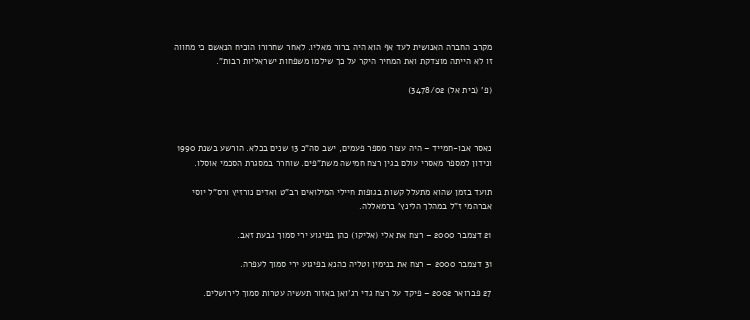מקרב החברה האנושית לעד אף הוא היה ברור מאליו. לאחר שחרורו הוכיח הנאשם כי מחווה זו לא הייתה מוצדקת ואת המחיר היקר על כך שילמו משפחות ישראליות רבות".

(פ' (בית אל) 3478/02)



נאסר אבו-חמייד – היה עצור מספר פעמים, ישב סה"כ 13 שנים בכלא. הורשע בשנת 1990 ונידון למספר מאסרי עולם בגין רצח חמישה משת"פים. שוחרר במסגרת הסכמי אוסלו.

תועד בזמן שהוא מתעלל קשות בגופות חיילי המילואים רב"ט ואדים נורזיץ ורס"ל יוסי אברהמי ז"ל במהלך הלינץ' ברמאללה.

21 דצמבר 2000 – רצח את אלי (אליקו) כהן בפיגוע ירי סמוך גבעת זאב.

31 דצמבר 2000 – רצח את בנימין וטליה כהנא בפיגוע ירי סמוך לעפרה.

27 פברואר 2002 – פיקד על רצח גדי רג'ואן באזור תעשיה עטרות סמוך לירושלים.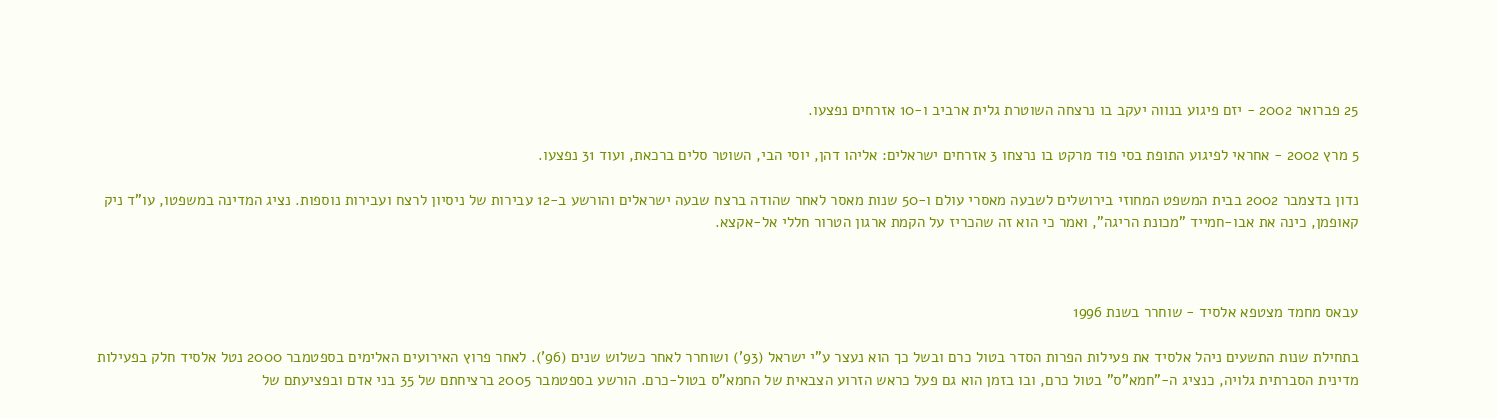25 פברואר 2002 - יזם פיגוע בנווה יעקב בו נרצחה השוטרת גלית ארביב ו-10 אזרחים נפצעו.

5 מרץ 2002 - אחראי לפיגוע התופת בסי פוד מרקט בו נרצחו 3 אזרחים ישראלים: אליהו דהן, יוסי הבי, השוטר סלים ברכאת, ועוד 31 נפצעו.

נדון בדצמבר 2002 בבית המשפט המחוזי בירושלים לשבעה מאסרי עולם ו-50 שנות מאסר לאחר שהודה ברצח שבעה ישראלים והורשע ב-12 עבירות של ניסיון לרצח ועבירות נוספות. נציג המדינה במשפטו, עו"ד ניק קאופמן, כינה את אבו-חמייד "מכונת הריגה", ואמר כי הוא זה שהכריז על הקמת ארגון הטרור חללי אל-אקצא.



עבאס מחמד מצטפא אלסיד - שוחרר בשנת 1996

בתחילת שנות התשעים ניהל אלסיד את פעילות הפרות הסדר בטול כרם ובשל כך הוא נעצר ע"י ישראל (93') ושוחרר לאחר כשלוש שנים (96'). לאחר פרוץ האירועים האלימים בספטמבר 2000 נטל אלסיד חלק בפעילות מדינית הסברתית גלויה, כנציג ה-"חמא"ס" בטול כרם, ובו בזמן הוא גם פעל כראש הזרוע הצבאית של החמא"ס בטול-כרם. הורשע בספטמבר 2005 ברציחתם של 35 בני אדם ובפציעתם של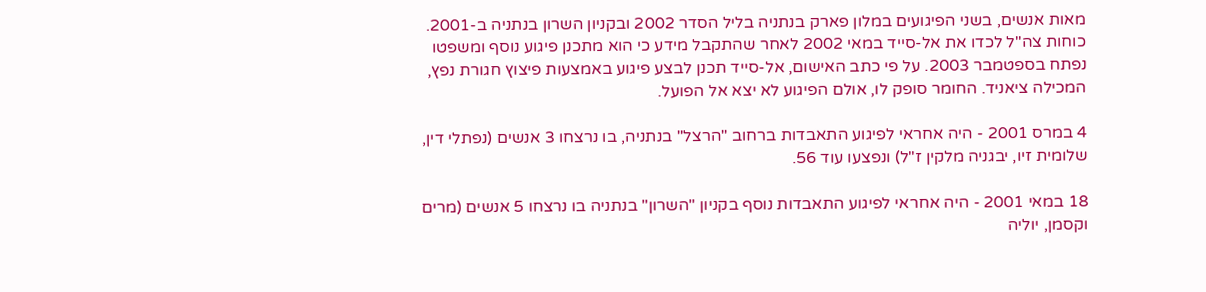מאות אנשים, בשני הפיגועים במלון פארק בנתניה בליל הסדר 2002 ובקניון השרון בנתניה ב-2001. כוחות צה"ל לכדו את אל-סייד במאי 2002 לאחר שהתקבל מידע כי הוא מתכנן פיגוע נוסף ומשפטו נפתח בספטמבר 2003. על פי כתב האישום, אל-סייד תכנן לבצע פיגוע באמצעות פיצוץ חגורת נפץ, המכילה ציאניד. החומר סופק לו, אולם הפיגוע לא יצא אל הפועל.

4 במרס 2001 - היה אחראי לפיגוע התאבדות ברחוב "הרצל" בנתניה, בו נרצחו 3 אנשים (נפתלי דין, שלומית זיו, יבגניה מלקין ז"ל) ונפצעו עוד 56.

18 במאי 2001 - היה אחראי לפיגוע התאבדות נוסף בקניון "השרון" בנתניה בו נרצחו 5 אנשים (מרים וקסמן, יוליה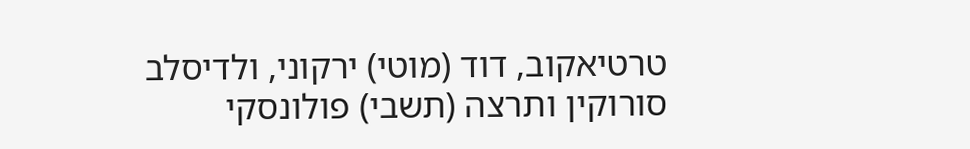טרטיאקוב, דוד (מוטי) ירקוני, ולדיסלב סורוקין ותרצה (תשבי) פולונסקי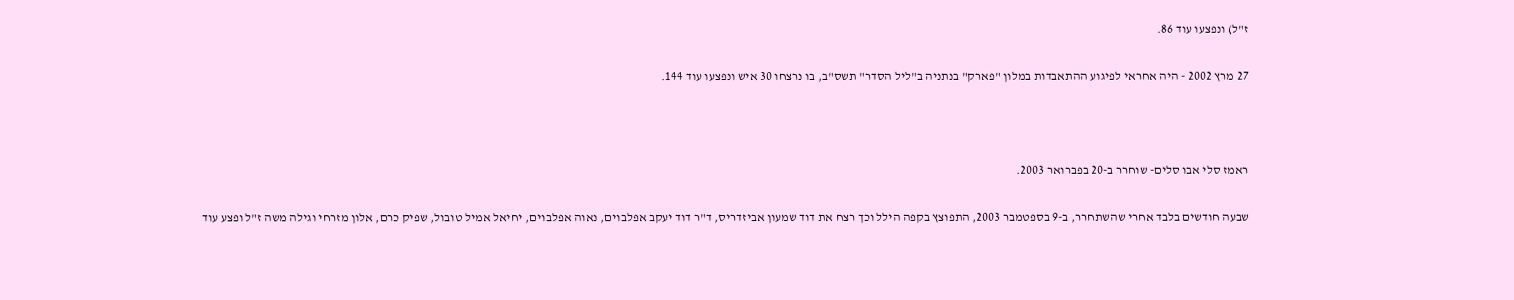ז"ל) ונפצעו עוד 86.

27 מרץ 2002 - היה אחראי לפיגוע ההתאבדות במלון "פארק" בנתניה ב"ליל הסדר" תשס"ב, בו נרצחו 30 איש ונפצעו עוד 144.



ראמז סלי אבו סלים- שוחרר ב-20 בפברואר 2003.

שבעה חודשים בלבד אחרי שהשתחרר, ב-9 בספטמבר 2003, התפוצץ בקפה הילל וכך רצח את דוד שמעון אביזדריס, ד"ר דוד יעקב אפלבוים, נאוה אפלבוים, יחיאל אמיל טובול, שפיק כרם, אלון מזרחי וגילה משה ז"ל ופצע עוד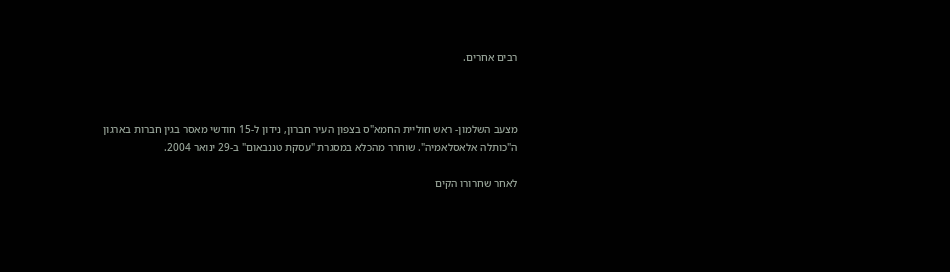רבים אחרים.



מצעב השלמון- ראש חוליית החמא"ס בצפון העיר חברון, נידון ל-15 חודשי מאסר בגין חברות בארגון ה"כותלה אלאסלאמיה". שוחרר מהכלא במסגרת "עסקת טננבאום" ב-29 ינואר 2004.

לאחר שחרורו הקים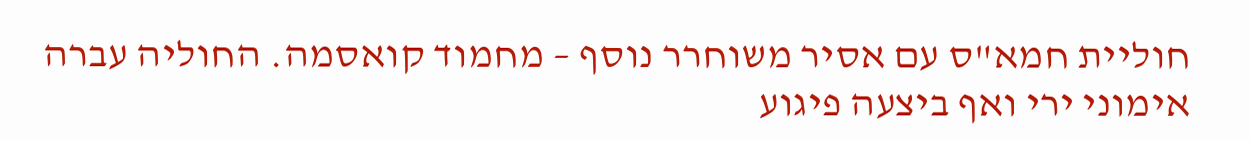חוליית חמא"ס עם אסיר משוחרר נוסף – מחמוד קואסמה. החוליה עברה אימוני ירי ואף ביצעה פיגוע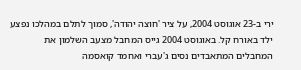ירי ב-23 אוגוסט 2004, על ציר 'חוצה יהודה', סמוך לתלם במהלכו נפצע ילד באורח קל. באוגוסט 2004 גייס המחבל מצעב השלמון את המחבלים המתאבדים נסים ג'עברי ואחמד קואסמה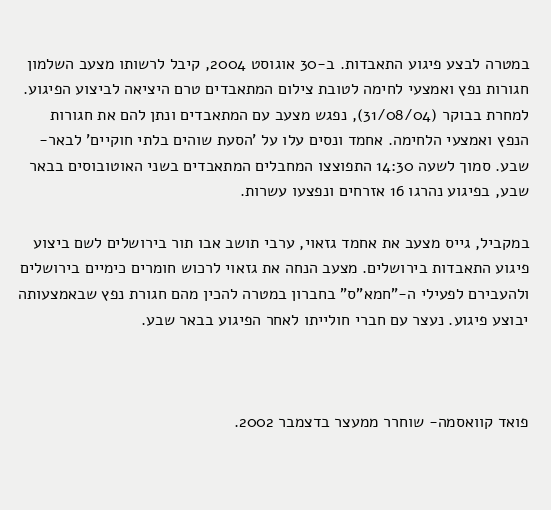במטרה לבצע פיגוע התאבדות. ב-30 אוגוסט 2004, קיבל לרשותו מצעב השלמון חגורות נפץ ואמצעי לחימה לטובת צילום המתאבדים טרם היציאה לביצוע הפיגוע. למחרת בבוקר (31/08/04), נפגש מצעב עם המתאבדים ונתן להם את חגורות הנפץ ואמצעי הלחימה. אחמד ונסים עלו על 'הסעת שוהים בלתי חוקיים' לבאר-שבע. סמוך לשעה 14:30 התפוצצו המחבלים המתאבדים בשני האוטובוסים בבאר שבע, בפיגוע נהרגו 16 אזרחים ונפצעו עשרות.

במקביל, גייס מצעב את אחמד גזאוי, ערבי תושב אבו תור בירושלים לשם ביצוע פיגוע התאבדות בירושלים. מצעב הנחה את גזאוי לרכוש חומרים כימיים בירושלים ולהעבירם לפעילי ה-"חמא"ס" בחברון במטרה להכין מהם חגורת נפץ שבאמצעותה יבוצע פיגוע. נעצר עם חברי חולייתו לאחר הפיגוע בבאר שבע.



פואד קוואסמה- שוחרר ממעצר בדצמבר 2002.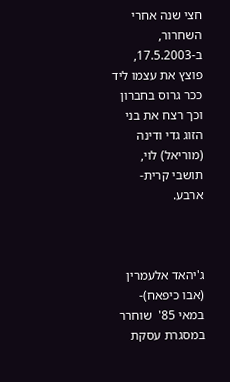חצי שנה אחרי השחרור, ב-17.5.2003, פוצץ את עצמו ליד ככר גרוס בחברון וכך רצח את בני הזוג גדי ודינה (מוריאל) לוי, תושבי קרית-ארבע.



ג'יהאד אלעמרין (אבו כיפאח)- במאי 85'  שוחרר במסגרת עסקת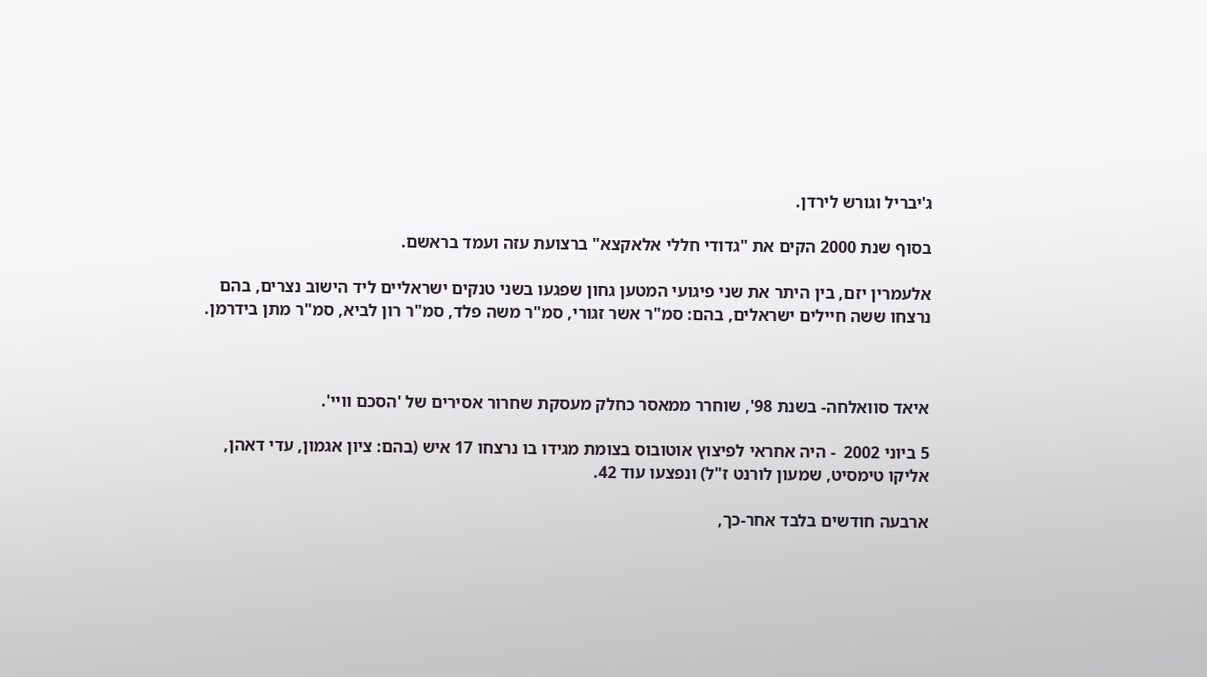ג'יבריל וגורש לירדן.

בסוף שנת 2000 הקים את "גדודי חללי אלאקצא" ברצועת עזה ועמד בראשם.

אלעמרין יזם, בין היתר את שני פיגועי המטען גחון שפגעו בשני טנקים ישראליים ליד הישוב נצרים, בהם נרצחו ששה חיילים ישראלים, בהם: סמ"ר אשר זגורי, סמ"ר משה פלד, סמ"ר רון לביא, סמ"ר מתן בידרמן.



איאד סוואלחה- בשנת 98', שוחרר ממאסר כחלק מעסקת שחרור אסירים של 'הסכם וויי'.

5 ביוני 2002  - היה אחראי לפיצוץ אוטובוס בצומת מגידו בו נרצחו 17 איש (בהם: ציון אגמון, עדי דאהן, אליקו טימסיט, שמעון לורנט ז"ל) ונפצעו עוד 42.

ארבעה חודשים בלבד אחר-כך,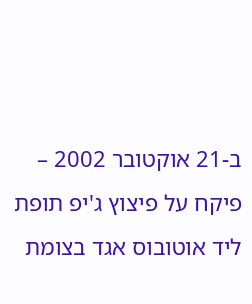ב-21 אוקטובר 2002 – פיקח על פיצוץ ג'יפ תופת ליד אוטובוס אגד בצומת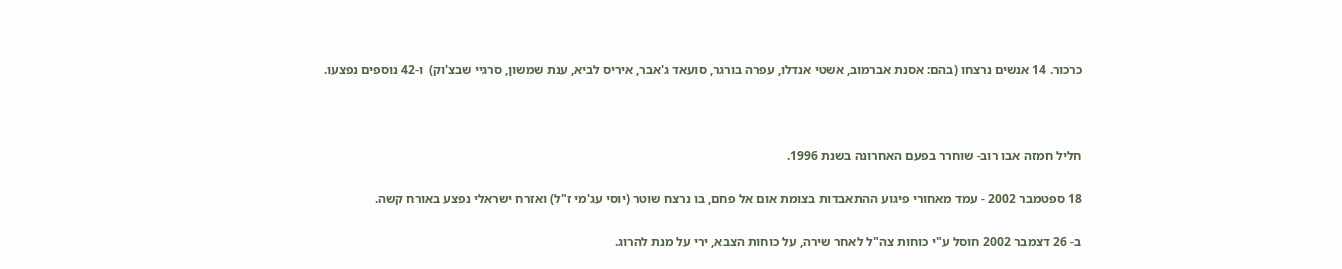כרכור. 14 אנשים נרצחו (בהם: אסנת אברמוב, אשטי אנדלו, עפרה בורגר, סועאד ג'אבר, איריס לביא, ענת שמשון, סרגיי שבצ'וק)  ו-42 נוספים נפצעו.



חליל חמזה אבו רוב- שוחרר בפעם האחרונה בשנת 1996.

18 ספטמבר 2002 - עמד מאחורי פיגוע ההתאבדות בצומת אום אל פחם, בו נרצח שוטר (יוסי עג'מי ז"ל) ואזרח ישראלי נפצע באורח קשה.

ב- 26 דצמבר 2002 חוסל ע"י כוחות צה"ל לאחר שירה, על כוחות הצבא, ירי על מנת להרוג.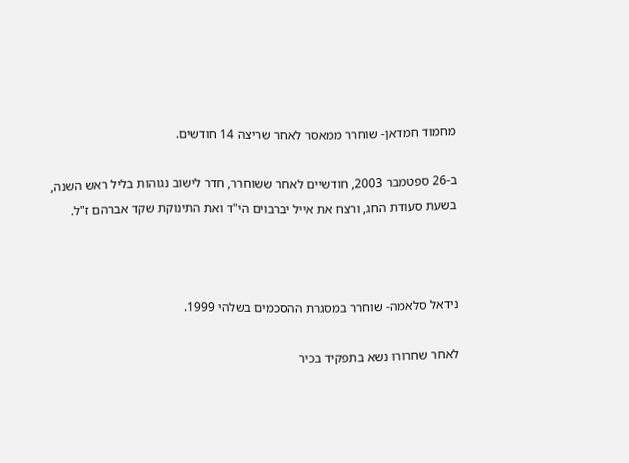מחמוד חמדאן- שוחרר ממאסר לאחר שריצה 14 חודשים.

ב-26 ספטמבר 2003, חודשיים לאחר ששוחרר, חדר לישוב נגוהות בליל ראש השנה, בשעת סעודת החג, ורצח את אייל יברבוים הי"ד ואת התינוקת שקד אברהם ז"ל.



נידאל סלאמה- שוחרר במסגרת ההסכמים בשלהי 1999.

לאחר שחרורו נשא בתפקיד בכיר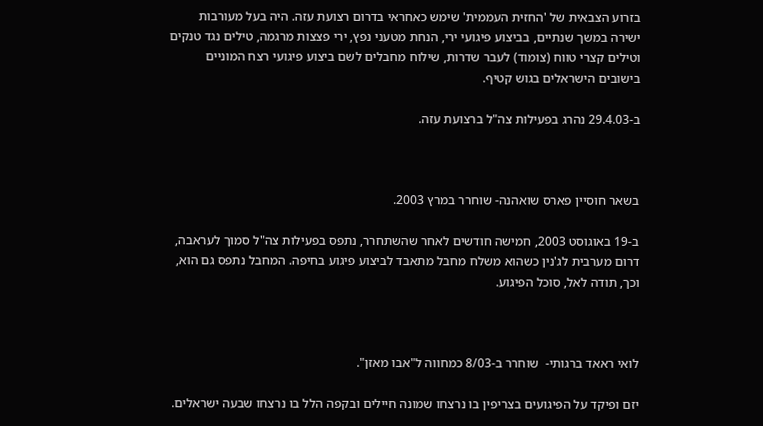בזרוע הצבאית של 'החזית העממית' שימש כאחראי בדרום רצועת עזה. היה בעל מעורבות ישירה במשך שנתיים, בביצוע פיגועי ירי, הנחת מטעני נפץ, ירי פצצות מרגמה, טילים נגד טנקים וטילים קצרי טווח (צומוד) לעבר שדרות, שילוח מחבלים לשם ביצוע פיגועי רצח המוניים בישובים הישראלים בגוש קטיף.

ב-29.4.03 נהרג בפעילות צה"ל ברצועת עזה.



בשאר חוסיין פארס שואהנה- שוחרר במרץ 2003.

ב-19 באוגוסט 2003, חמישה חודשים לאחר שהשתחרר, נתפס בפעילות צה"ל סמוך לעראבה, דרום מערבית לג'נין כשהוא משלח מחבל מתאבד לביצוע פיגוע בחיפה. המחבל נתפס גם הוא, וכך, תודה לאל, סוכל הפיגוע.



לואי ראאד ברגותי-  שוחרר ב-8/03 כמחווה ל"אבו מאזן".

יזם ופיקד על הפיגועים בצריפין בו נרצחו שמונה חיילים ובקפה הלל בו נרצחו שבעה ישראלים.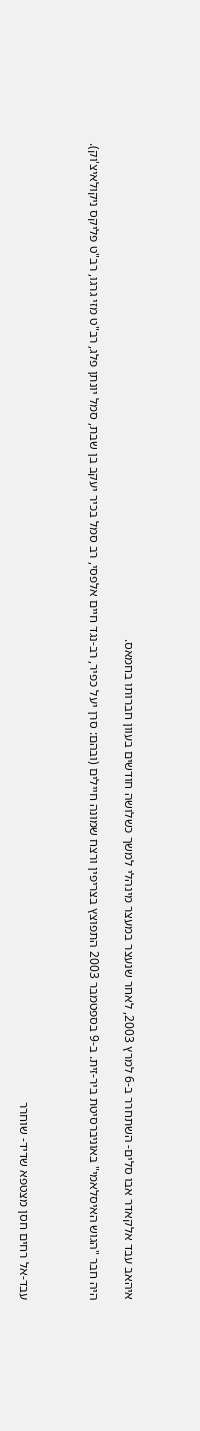איהאב עבד אלקאדר אבו סלים- השתחרר ב-6 למרץ 2003, לאחר שנעצר במעצר מינהלי למשך כשלושה חודשים בעוון חברותו בחמאס.

היה חבר "הגוש האיסלאמי" באוניברסיטת ביר-זית. ב-9 בספטמבר 2003 התפוצץ בצריפין ורצח שמונה חיילים (ובהם: סרן יעל כפיר, רב-נגד חיים אלפסי, רב סמל בכיר יעקב בן שבת, סמל יונתן פלג, רב"ט מזי גרגו, רב"ט פליקס ניקולאיצ'וק).



עבד-אל רחים חסן מצטפא שדיד- שוחרר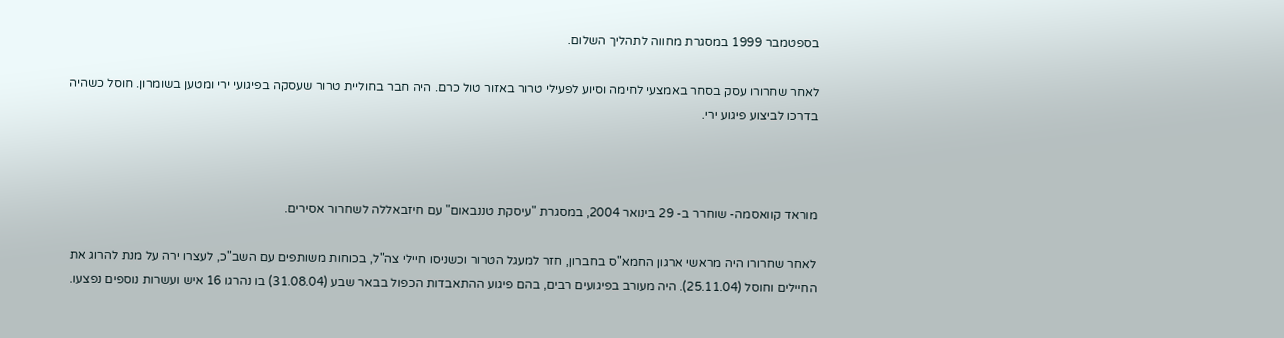בספטמבר 1999 במסגרת מחווה לתהליך השלום.

לאחר שחרורו עסק בסחר באמצעי לחימה וסיוע לפעילי טרור באזור טול כרם. היה חבר בחוליית טרור שעסקה בפיגועי ירי ומטען בשומרון. חוסל כשהיה בדרכו לביצוע פיגוע ירי.



מוראד קוואסמה- שוחרר ב- 29 בינואר 2004, במסגרת "עיסקת טננבאום" עם חיזבאללה לשחרור אסירים.

לאחר שחרורו היה מראשי ארגון החמא"ס בחברון, חזר למעגל הטרור וכשניסו חיילי צה"ל, בכוחות משותפים עם השב"כ, לעצרו ירה על מנת להרוג את החיילים וחוסל (25.11.04). היה מעורב בפיגועים רבים, בהם פיגוע ההתאבדות הכפול בבאר שבע (31.08.04) בו נהרגו 16 איש ועשרות נוספים נפצעו.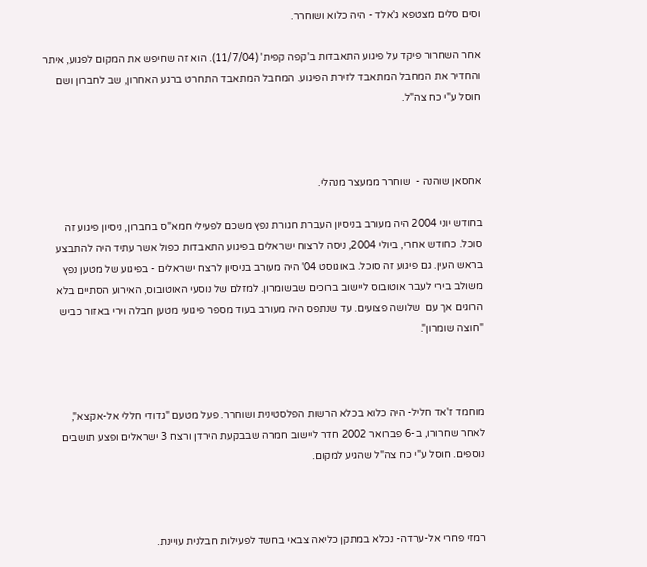וסים סלים מצטפא ג'אלד - היה כלוא ושוחרר.

אחר השחרור פיקד על פיגוע התאבדות ב'קפה קפית' (11/7/04). הוא זה שחיפש את המקום לפגוע, איתר והחדיר את המחבל המתאבד לזירת הפיגוע. המחבל המתאבד התחרט ברגע האחרון, שב לחברון ושם חוסל ע"י כח צה"ל.



אחסאן שוהנה -  שוחרר ממעצר מנהלי.

בחודש יוני 2004 היה מעורב בניסיון העברת חגורת נפץ משכם לפעילי חמא"ס בחברון, ניסיון פיגוע זה סוכל. כחודש אחרי, ביולי 2004, ניסה לרצוח ישראלים בפיגוע התאבדות כפול אשר עתיד היה להתבצע בראש העין. גם פיגוע זה סוכל. באוגוסט 04' היה מעורב בניסיון לרצח ישראלים - בפיגוע של מטען נפץ משולב בירי לעבר אוטובוס ליישוב ברוכים שבשומרון. למזלם של נוסעי האוטובוס, האירוע הסתיים בלא הרוגים אך עם  שלושה פצועים. עד שנתפס היה מעורב בעוד מספר פיגועי מטען חבלה וירי באזור כביש "חוצה שומרון".



מוחמד ז'אד חליל- היה כלוא בכלא הרשות הפלסטינית ושוחרר. פעל מטעם "גדודי חללי אל-אקצא", לאחר שחרורו, ב-6 פברואר 2002 חדר ליישוב חמרה שבבקעת הירדן ורצח 3 ישראלים ופצע תושבים נוספים. חוסל ע"י כח צה"ל שהגיע למקום.



רמזי פחרי אל-ערדה- נכלא במתקן כליאה צבאי בחשד לפעילות חבלנית עויינת.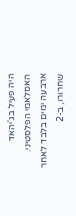היה פעיל בג'יהאד האסלאמי הפלסטיני. ארבעה ימים בלבד לאחר שחרורו, ב-2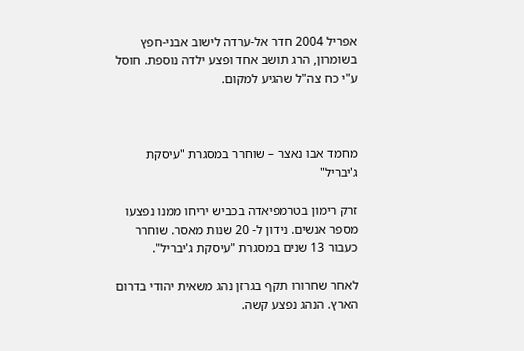אפריל 2004 חדר אל-ערדה לישוב אבני-חפץ בשומרון, הרג תושב אחד ופצע ילדה נוספת. חוסל ע"י כח צה"ל שהגיע למקום.



מחמד אבו נאצר – שוחרר במסגרת "עיסקת ג'יבריל"

זרק רימון בטרמפיאדה בכביש יריחו ממנו נפצעו מספר אנשים. נידון ל- 20 שנות מאסר. שוחרר כעבור 13 שנים במסגרת "עיסקת ג'יבריל".

לאחר שחרורו תקף בגרזן נהג משאית יהודי בדרום הארץ. הנהג נפצע קשה.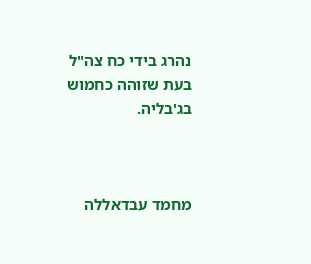נהרג בידי כח צה"ל בעת שזוהה כחמוש בג'בליה.



מחמד עבדאללה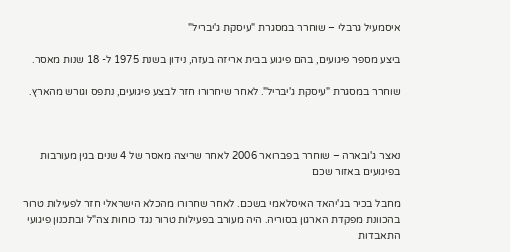איסמעיל גרבלי – שוחרר במסגרת "עיסקת ג'יבריל"

ביצע מספר פיגועים, בהם פיגוע בבית אריזה בעזה, נידון בשנת 1975 ל- 18 שנות מאסר.

שוחרר במסגרת "עיסקת ג'יבריל". לאחר שיחרורו חזר לבצע פיגועים, נתפס וגורש מהארץ.



נאצר ג'ובארה – שוחרר בפברואר 2006 לאחר שריצה מאסר של 4 שנים בגין מעורבות בפיגועים באזור שכם

מחבל בכיר בג'יהאד האיסלאמי בשכם. לאחר שחרורו מהכלא הישראלי חזר לפעילות טרור בהכוונת מפקדת הארגון בסוריה. היה מעורב בפעילות טרור נגד כוחות צה"ל ובתכנון פיגועי התאבדות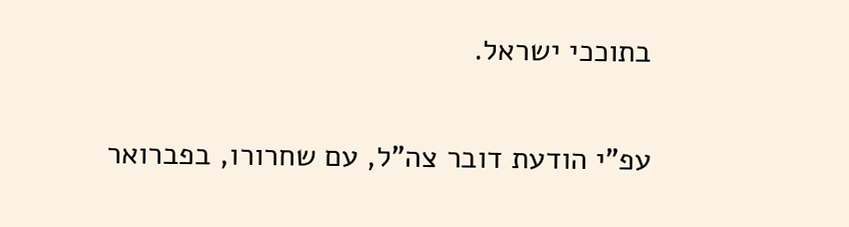בתוככי ישראל.

עפ"י הודעת דובר צה"ל, עם שחרורו, בפברואר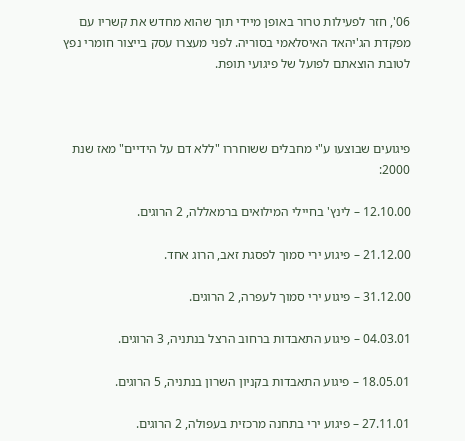06', חזר לפעילות טרור באופן מיידי תוך שהוא מחדש את קשריו עם מפקדת הג'יהאד האיסלאמי בסוריה. לפני מעצרו עסק בייצור חומרי נפץ לטובת הוצאתם לפועל של פיגועי תופת.



פיגועים שבוצעו ע"י מחבלים ששוחררו "ללא דם על הידיים" מאז שנת 2000:

12.10.00 – לינץ' בחיילי המילואים ברמאללה, 2 הרוגים.

21.12.00 – פיגוע ירי סמוך לפסגת זאב, הרוג אחד.

31.12.00 – פיגוע ירי סמוך לעפרה, 2 הרוגים.

04.03.01 – פיגוע התאבדות ברחוב הרצל בנתניה, 3 הרוגים.

18.05.01 – פיגוע התאבדות בקניון השרון בנתניה, 5 הרוגים.

27.11.01 – פיגוע ירי בתחנה מרכזית בעפולה, 2 הרוגים.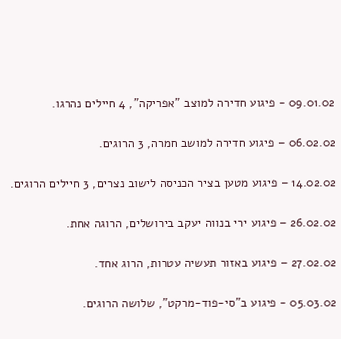09.01.02 - פיגוע חדירה למוצב "אפריקה", 4 חיילים נהרגו.

06.02.02 – פיגוע חדירה למושב חמרה, 3 הרוגים.

14.02.02 – פיגוע מטען בציר הכניסה לישוב נצרים, 3 חיילים הרוגים.

26.02.02 – פיגוע ירי בנווה יעקב בירושלים, הרוגה אחת.

27.02.02 – פיגוע באזור תעשיה עטרות, הרוג אחד.

05.03.02 - פיגוע ב"סי-פוד-מרקט", שלושה הרוגים.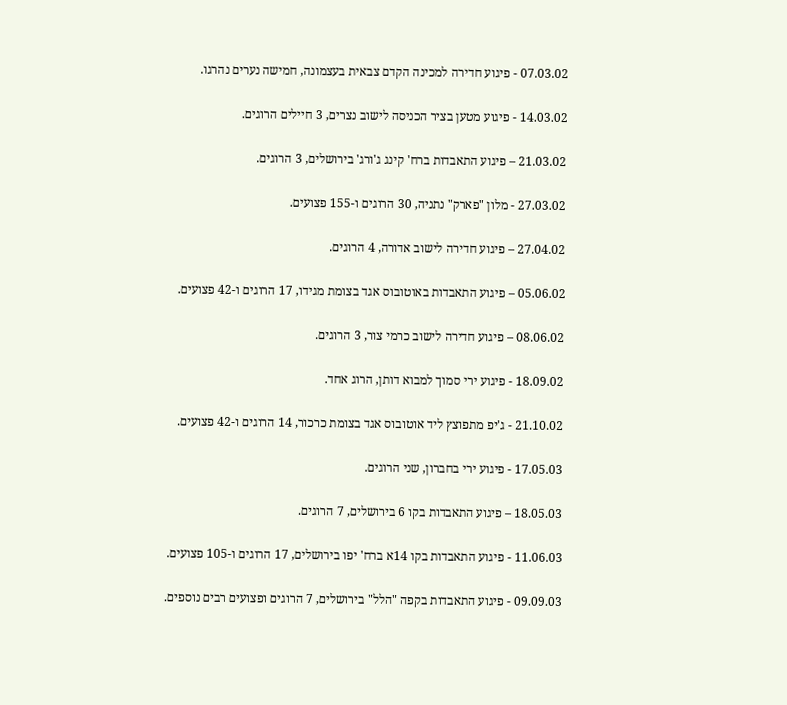07.03.02 - פיגוע חדירה למכינה הקדם צבאית בעצמונה, חמישה נערים נהרגו.

14.03.02 - פיגוע מטען בציר הכניסה לישוב נצרים, 3 חיילים הרוגים.

21.03.02 – פיגוע התאבדות ברח' קינג ג'ורג' בירושלים, 3 הרוגים.

27.03.02 - מלון "פארק" נתניה, 30 הרוגים ו-155 פצועים.

27.04.02 – פיגוע חדירה לישוב אדורה, 4 הרוגים.

05.06.02 – פיגוע התאבדות באוטובוס אגד בצומת מגידו, 17 הרוגים ו-42 פצועים.

08.06.02 – פיגוע חדירה לישוב כרמי צור, 3 הרוגים.

18.09.02 - פיגוע ירי סמוך למבוא דותן, הרוג אחד.

21.10.02 - ג'יפ מתפוצץ ליד אוטובוס אגד בצומת כרכור, 14 הרוגים ו-42 פצועים.

17.05.03 - פיגוע ירי בחברון, שני הרוגים.

18.05.03 – פיגוע התאבדות בקו 6 בירושלים, 7 הרוגים.

11.06.03 - פיגוע התאבדות בקו 14א ברח' יפו בירושלים, 17 הרוגים ו-105 פצועים.

09.09.03 - פיגוע התאבדות בקפה "הלל" בירושלים, 7 הרוגים ופצועים רבים נוספים.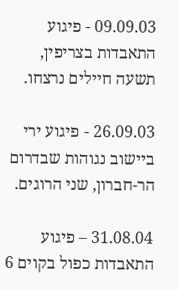09.09.03 - פיגוע התאבדות בצריפין, תשעה חיילים נרצחו.

26.09.03 - פיגוע ירי ביישוב נגוהות שבדרום הר-חברון, שני הרוגים.

31.08.04 – פיגוע התאבדות כפול בקוים 6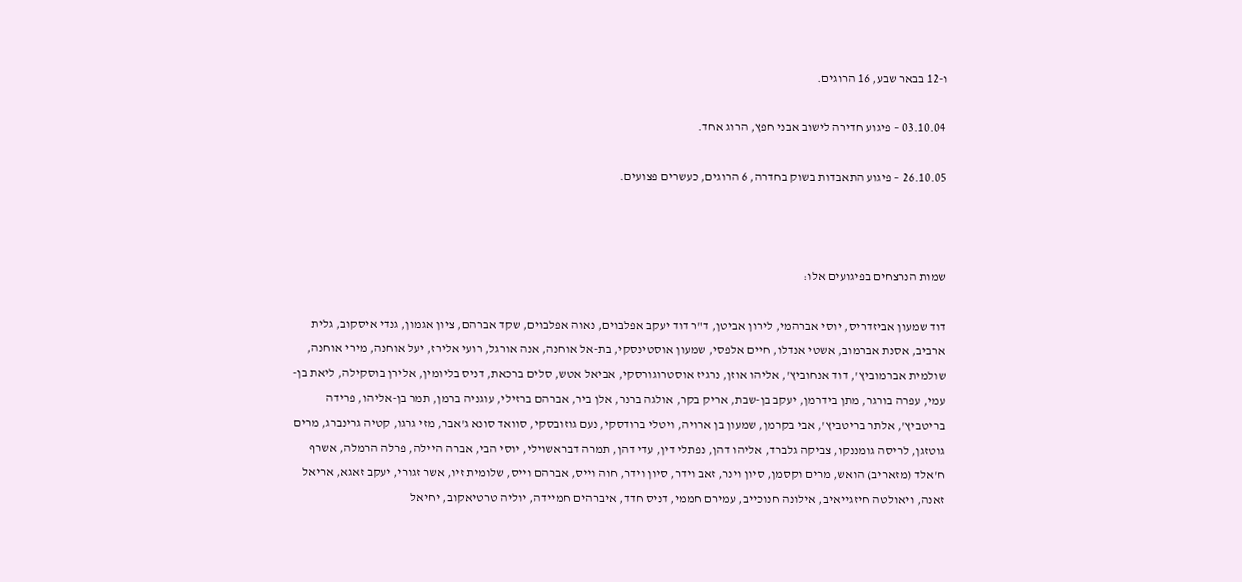ו-12 בבאר שבע, 16 הרוגים.

03.10.04 – פיגוע חדירה לישוב אבני חפץ, הרוג אחד.

26.10.05 – פיגוע התאבדות בשוק בחדרה, 6 הרוגים, כעשרים פצועים.



שמות הנרצחים בפיגועים אלו:

דוד שמעון אביזדריס, יוסי אברהמי, לירון אביטן, ד"ר דוד יעקב אפלבוים, נאוה אפלבוים, שקד אברהם, ציון אגמון, גנדי איסקוב, גלית ארביב, אסנת אברמוב, אשטי אנדלו, חיים אלפסי, שמעון אוסטינסקי, בת-אל אוחנה, אנה אורגל, רועי אלירז, יעל אוחנה, מירי אוחנה, שולמית אברמוביץ', דוד אנחוביץ', אליהו אוזן, נרגיז אוסטרוגורסקי, אביאל אטש, סלים ברכאת, דניס בליומין, אלירן בוסקילה, ליאת בן-עמי, עפרה בורגר, מתן בידרמן, יעקב בן-שבת, אריק בקר, אולגה ברנר, אלן ביר, אברהם ברזילי, עוגניה ברמן, תמר בן-אליהו, פרידה בריטביץ', אלתר בריטביץ', אבי בקרמן, שמעון בן ארויה, ויטלי ברודסקי, נעם גוזובסקי, סוואד סונא ג'אבר, מזי גרגו, קטיה גרינברג, מרים גוטזגן, לריסה גומננקו, צביקה גלברד, אליהו דהן, נפתלי דין, עדי דהן, תמרה דבראשוילי, יוסי הבי, אברה היילה, פרלה הרמלה, אשרף ח'אלד (מזאריב) הואש, מרים וקסמן, סיון וינר, זאב וידר, סיון וידר, חוה וייס, אברהם וייס, שלומית זיו, אשר זגורי, יעקב זאגא, אריאל זאנה, ויאולטה חיזגייאיב, אילונה חנוכייב, עמירם חממי, דניס חדד, איברהים חמיידה, יוליה טרטיאקוב, יחיאל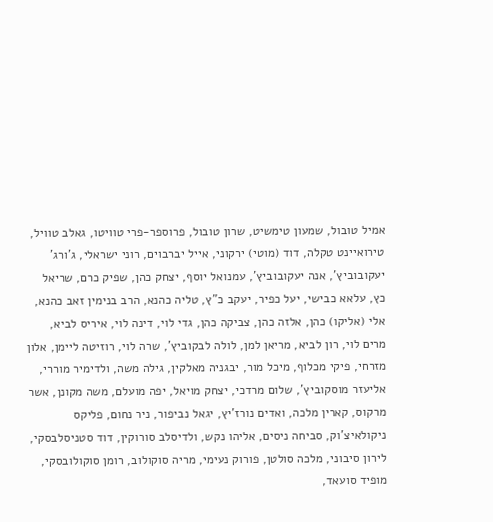אמיל טובול, שמעון טימשיט, שרון טובול, פרוספר-פרי טוויטו, גאלב טוויל, טירואיינט טקלה, דוד (מוטי) ירקוני, אייל יברבוים, רוני ישראלי, ג'ורג' יעקובוביץ', אנה יעקובוביץ', עמנואל יוסף, יצחק כהן, שפיק כרם, שריאל כץ, עלאא כבישי, יעל כפיר, יעקב כ"ץ, טליה כהנא, הרב בנימין זאב כהנא, אלי (אליקו) כהן, אלזה כהן, צביקה כהן, גדי לוי, דינה לוי, איריס לביא, מרים לוי, רון לביא, מריאן למן, לולה לבקוביץ', שרה לוי, רוזיטה ליימן, אלון מזרחי, פיקי מכלוף, מיכל מור, יבגניה מאלקין, גילה משה, ולדימיר מוררי, אליעזר מוסקוביץ', שלום מרדכי, יצחק מויאל, יפה מועלם, משה מקונן, אשר מרקוס, קארין מלכה, ואדים נורז'יץ, יגאל נביפור, ניר נחום, פליקס ניקולאיצ'וק, סביחה ניסים, אליהו נקש, ולדיסלב סורוקין, דוד סטניסלבסקי, לירון סיבוני, מלכה סולטן, פורוק נעימי, מריה סוקולוב, רומן סוקולובסקי, מופיד סועאד,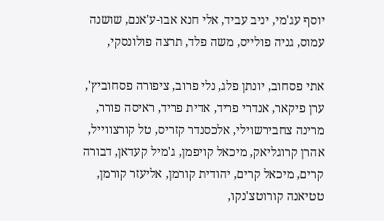יוסף עג'מי, יניב עביד, אלי חנא אבו-ע'אנם, שושנה עמוס, גניה פולייס, משה פלד, תרצה פולונסקי,

אתי פסחוב, יונתן פלג, נלי פרוב, ציפורה פסחוביץ', ערן פיקאר, אנדרי פריד, אדית פריד, ראיסה פורר, מרינה צחבירשוילי, אלכסנדר קזריס, טל קורצווייל, אהרן קרוגליאק, מיכאל קויפמן, ג'מיל קעדאן, דבורה קרים, מיכאל קרים, יהודית קורמן, אליעזר קורמן, טטיאנה קורוטצ'נקו,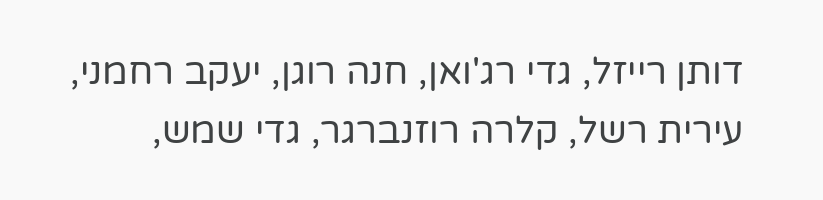דותן רייזל, גדי רג'ואן, חנה רוגן, יעקב רחמני, עירית רשל, קלרה רוזנברגר, גדי שמש,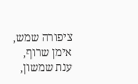ציפורה שמש, אימן שרוף, ענת שמשון,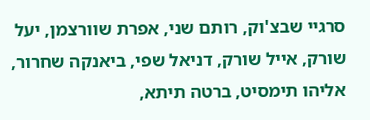סרגיי שבצ'וק, רותם שני, אפרת שוורצמן, יעל שורק, אייל שורק, דניאל שפי, ביאנקה שחרור, אליהו תימסיט, ברטה תיתא,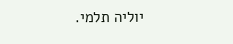יוליה תלמי.